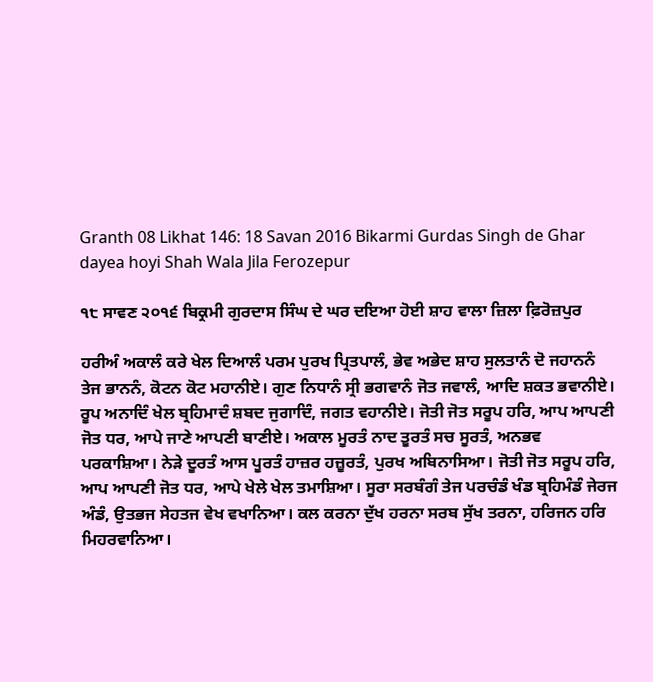Granth 08 Likhat 146: 18 Savan 2016 Bikarmi Gurdas Singh de Ghar dayea hoyi Shah Wala Jila Ferozepur

੧੮ ਸਾਵਣ ੨੦੧੬ ਬਿਕ੍ਰਮੀ ਗੁਰਦਾਸ ਸਿੰਘ ਦੇ ਘਰ ਦਇਆ ਹੋਈ ਸ਼ਾਹ ਵਾਲਾ ਜ਼ਿਲਾ ਫ਼ਿਰੋਜ਼ਪੁਰ

ਹਰੀਅੰ ਅਕਾਲੰ ਕਰੇ ਖੇਲ ਦਿਆਲੰ ਪਰਮ ਪੁਰਖ ਪ੍ਰਿਤਪਾਲੰ, ਭੇਵ ਅਭੇਦ ਸ਼ਾਹ ਸੁਲਤਾਨੰ ਦੋ ਜਹਾਨਨੰ ਤੇਜ ਭਾਨਨੰ, ਕੋਟਨ ਕੋਟ ਮਹਾਨੀਏ। ਗੁਣ ਨਿਧਾਨੰ ਸ੍ਰੀ ਭਗਵਾਨੰ ਜੋਤ ਜਵਾਲੰ, ਆਦਿ ਸ਼ਕਤ ਭਵਾਨੀਏ। ਰੂਪ ਅਨਾਦਿੰ ਖੇਲ ਬ੍ਰਹਿਮਾਦੰ ਸ਼ਬਦ ਜੁਗਾਦਿੰ, ਜਗਤ ਵਹਾਨੀਏ। ਜੋਤੀ ਜੋਤ ਸਰੂਪ ਹਰਿ, ਆਪ ਆਪਣੀ ਜੋਤ ਧਰ, ਆਪੇ ਜਾਣੇ ਆਪਣੀ ਬਾਣੀਏ। ਅਕਾਲ ਮੂਰਤੰ ਨਾਦ ਤੂਰਤੰ ਸਚ ਸੂਰਤੰ, ਅਨਭਵ ਪਰਕਾਸ਼ਿਆ। ਨੇੜੇ ਦੂਰਤੰ ਆਸ ਪੂਰਤੰ ਹਾਜ਼ਰ ਹਜ਼ੂਰਤੰ, ਪੁਰਖ ਅਬਿਨਾਸਿਆ। ਜੋਤੀ ਜੋਤ ਸਰੂਪ ਹਰਿ, ਆਪ ਆਪਣੀ ਜੋਤ ਧਰ, ਆਪੇ ਖੇਲੇ ਖੇਲ ਤਮਾਸ਼ਿਆ। ਸੂਰਾ ਸਰਬੰਗੰ ਤੇਜ ਪਰਚੰਡੰ ਖੰਡ ਬ੍ਰਹਿਮੰਡੰ ਜੇਰਜ ਅੰਡੰ, ਉਤਭਜ ਸੇਹਤਜ ਵੇਖ ਵਖਾਨਿਆ। ਕਲ ਕਰਨਾ ਦੁੱਖ ਹਰਨਾ ਸਰਬ ਸੁੱਖ ਤਰਨਾ, ਹਰਿਜਨ ਹਰਿ ਮਿਹਰਵਾਨਿਆ।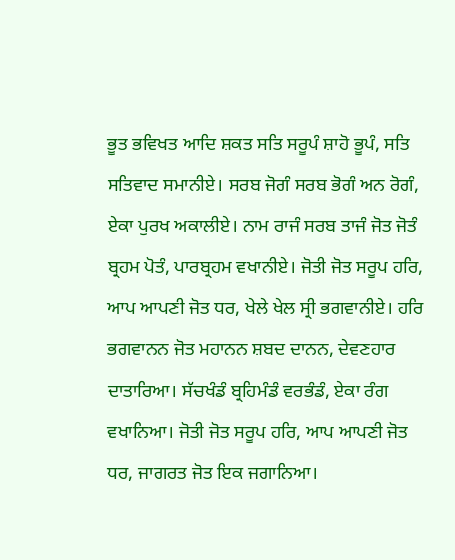ਭੂਤ ਭਵਿਖਤ ਆਦਿ ਸ਼ਕਤ ਸਤਿ ਸਰੂਪੰ ਸ਼ਾਹੋ ਭੂਪੰ, ਸਤਿ ਸਤਿਵਾਦ ਸਮਾਨੀਏ। ਸਰਬ ਜੋਗੰ ਸਰਬ ਭੋਗੰ ਅਨ ਰੋਗੰ, ਏਕਾ ਪੁਰਖ ਅਕਾਲੀਏ। ਨਾਮ ਰਾਜੰ ਸਰਬ ਤਾਜੰ ਜੋਤ ਜੋਤੰ ਬ੍ਰਹਮ ਪੋਤੰ, ਪਾਰਬ੍ਰਹਮ ਵਖਾਨੀਏ। ਜੋਤੀ ਜੋਤ ਸਰੂਪ ਹਰਿ, ਆਪ ਆਪਣੀ ਜੋਤ ਧਰ, ਖੇਲੇ ਖੇਲ ਸ੍ਰੀ ਭਗਵਾਨੀਏ। ਹਰਿ ਭਗਵਾਨਨ ਜੋਤ ਮਹਾਨਨ ਸ਼ਬਦ ਦਾਨਨ, ਦੇਵਣਹਾਰ ਦਾਤਾਰਿਆ। ਸੱਚਖੰਡੰ ਬ੍ਰਹਿਮੰਡੰ ਵਰਭੰਡੰ, ਏਕਾ ਰੰਗ ਵਖਾਨਿਆ। ਜੋਤੀ ਜੋਤ ਸਰੂਪ ਹਰਿ, ਆਪ ਆਪਣੀ ਜੋਤ ਧਰ, ਜਾਗਰਤ ਜੋਤ ਇਕ ਜਗਾਨਿਆ।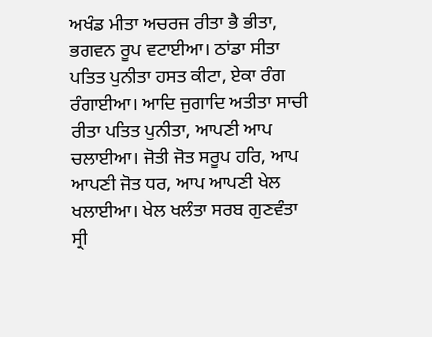ਅਖੰਡ ਮੀਤਾ ਅਚਰਜ ਰੀਤਾ ਭੈ ਭੀਤਾ, ਭਗਵਨ ਰੂਪ ਵਟਾਈਆ। ਠਾਂਡਾ ਸੀਤਾ ਪਤਿਤ ਪੁਨੀਤਾ ਹਸਤ ਕੀਟਾ, ਏਕਾ ਰੰਗ ਰੰਗਾਈਆ। ਆਦਿ ਜੁਗਾਦਿ ਅਤੀਤਾ ਸਾਚੀ ਰੀਤਾ ਪਤਿਤ ਪੁਨੀਤਾ, ਆਪਣੀ ਆਪ ਚਲਾਈਆ। ਜੋਤੀ ਜੋਤ ਸਰੂਪ ਹਰਿ, ਆਪ ਆਪਣੀ ਜੋਤ ਧਰ, ਆਪ ਆਪਣੀ ਖੇਲ ਖਲਾਈਆ। ਖੇਲ ਖਲੰਤਾ ਸਰਬ ਗੁਣਵੰਤਾ ਸ੍ਰੀ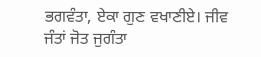ਭਗਵੰਤਾ, ਏਕਾ ਗੁਣ ਵਖਾਣੀਏ। ਜੀਵ ਜੰਤਾਂ ਜੋਤ ਜੁਗੰਤਾ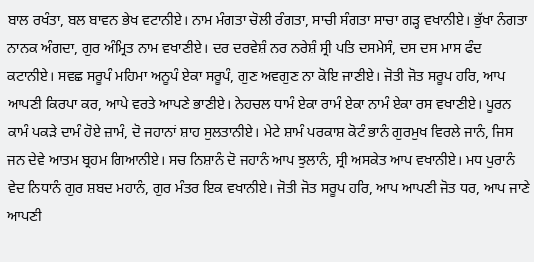ਬਾਲ ਰਖੰਤਾ, ਬਲ ਬਾਵਨ ਭੇਖ ਵਟਾਨੀਏ। ਨਾਮ ਮੰਗਤਾ ਚੋਲੀ ਰੰਗਤਾ, ਸਾਚੀ ਸੰਗਤਾ ਸਾਚਾ ਗੜ੍ਹ ਵਖਾਨੀਏ। ਭੁੱਖਾ ਨੰਗਤਾ ਨਾਨਕ ਅੰਗਦਾ, ਗੁਰ ਅੰਮ੍ਰਿਤ ਨਾਮ ਵਖਾਣੀਏ। ਦਰ ਦਰਵੇਸ਼ੰ ਨਰ ਨਰੇਸ਼ੰ ਸ੍ਰੀ ਪਤਿ ਦਸਮੇਸੰ, ਦਸ ਦਸ ਮਾਸ ਫੰਦ ਕਟਾਨੀਏ। ਸਵਛ ਸਰੂਪੰ ਮਹਿਮਾ ਅਨੂਪੰ ਏਕਾ ਸਰੂਪੰ, ਗੁਣ ਅਵਗੁਣ ਨਾ ਕੋਇ ਜਾਣੀਏ। ਜੋਤੀ ਜੋਤ ਸਰੂਪ ਹਰਿ, ਆਪ ਆਪਣੀ ਕਿਰਪਾ ਕਰ, ਆਪੇ ਵਰਤੇ ਆਪਣੇ ਭਾਣੀਏ। ਨੇਹਚਲ ਧਾਮੰ ਏਕਾ ਰਾਮੰ ਏਕਾ ਨਾਮੰ ਏਕਾ ਰਸ ਵਖਾਣੀਏ। ਪੂਰਨ ਕਾਮੰ ਪਕੜੇ ਦਾਮੰ ਹੋਏ ਜ਼ਾਮੰ, ਦੋ ਜਹਾਨਾਂ ਸ਼ਾਹ ਸੁਲਤਾਨੀਏ। ਮੇਟੇ ਸ਼ਾਮੰ ਪਰਕਾਸ਼ ਕੋਟੰ ਭਾਨੰ ਗੁਰਮੁਖ ਵਿਰਲੇ ਜਾਨੰ, ਜਿਸ ਜਨ ਦੇਵੇ ਆਤਮ ਬ੍ਰਹਮ ਗਿਆਨੀਏ। ਸਚ ਨਿਸ਼ਾਨੰ ਦੋ ਜਹਾਨੰ ਆਪ ਝੁਲਾਨੰ, ਸ੍ਰੀ ਅਸਕੇਤ ਆਪ ਵਖਾਨੀਏ। ਮਧ ਪੁਰਾਨੰ ਵੇਦ ਨਿਧਾਨੰ ਗੁਰ ਸ਼ਬਦ ਮਹਾਨੰ, ਗੁਰ ਮੰਤਰ ਇਕ ਵਖਾਨੀਏ। ਜੋਤੀ ਜੋਤ ਸਰੂਪ ਹਰਿ, ਆਪ ਆਪਣੀ ਜੋਤ ਧਰ, ਆਪ ਜਾਣੇ ਆਪਣੀ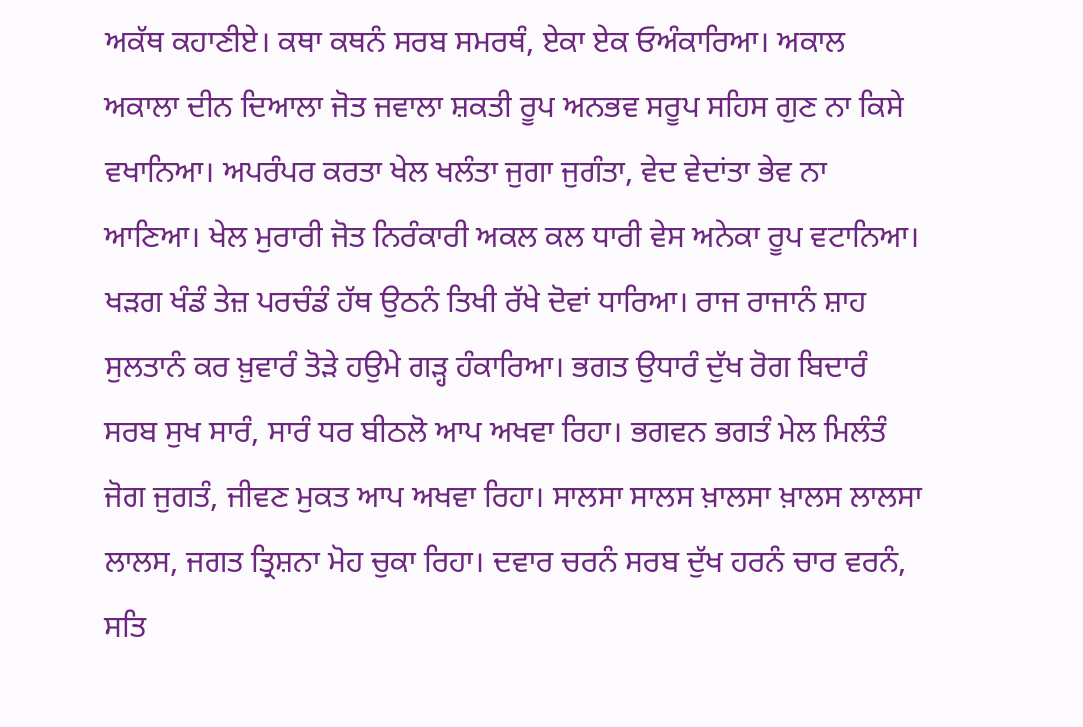ਅਕੱਥ ਕਹਾਣੀਏ। ਕਥਾ ਕਥਨੰ ਸਰਬ ਸਮਰਥੰ, ਏਕਾ ਏਕ ਓਅੰਕਾਰਿਆ। ਅਕਾਲ ਅਕਾਲਾ ਦੀਨ ਦਿਆਲਾ ਜੋਤ ਜਵਾਲਾ ਸ਼ਕਤੀ ਰੂਪ ਅਨਭਵ ਸਰੂਪ ਸਹਿਸ ਗੁਣ ਨਾ ਕਿਸੇ ਵਖਾਨਿਆ। ਅਪਰੰਪਰ ਕਰਤਾ ਖੇਲ ਖਲੰਤਾ ਜੁਗਾ ਜੁਗੰਤਾ, ਵੇਦ ਵੇਦਾਂਤਾ ਭੇਵ ਨਾ ਆਣਿਆ। ਖੇਲ ਮੁਰਾਰੀ ਜੋਤ ਨਿਰੰਕਾਰੀ ਅਕਲ ਕਲ ਧਾਰੀ ਵੇਸ ਅਨੇਕਾ ਰੂਪ ਵਟਾਨਿਆ। ਖੜਗ ਖੰਡੰ ਤੇਜ਼ ਪਰਚੰਡੰ ਹੱਥ ਉਠਨੰ ਤਿਖੀ ਰੱਖੇ ਦੋਵਾਂ ਧਾਰਿਆ। ਰਾਜ ਰਾਜਾਨੰ ਸ਼ਾਹ ਸੁਲਤਾਨੰ ਕਰ ਖ਼ੁਵਾਰੰ ਤੋੜੇ ਹਉਮੇ ਗੜ੍ਹ ਹੰਕਾਰਿਆ। ਭਗਤ ਉਧਾਰੰ ਦੁੱਖ ਰੋਗ ਬਿਦਾਰੰ ਸਰਬ ਸੁਖ ਸਾਰੰ, ਸਾਰੰ ਧਰ ਬੀਠਲੋ ਆਪ ਅਖਵਾ ਰਿਹਾ। ਭਗਵਨ ਭਗਤੰ ਮੇਲ ਮਿਲੰਤੰ ਜੋਗ ਜੁਗਤੰ, ਜੀਵਣ ਮੁਕਤ ਆਪ ਅਖਵਾ ਰਿਹਾ। ਸਾਲਸਾ ਸਾਲਸ ਖ਼ਾਲਸਾ ਖ਼ਾਲਸ ਲਾਲਸਾ ਲਾਲਸ, ਜਗਤ ਤ੍ਰਿਸ਼ਨਾ ਮੋਹ ਚੁਕਾ ਰਿਹਾ। ਦਵਾਰ ਚਰਨੰ ਸਰਬ ਦੁੱਖ ਹਰਨੰ ਚਾਰ ਵਰਨੰ, ਸਤਿ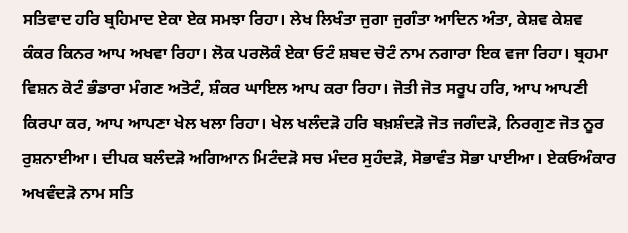ਸਤਿਵਾਦ ਹਰਿ ਬ੍ਰਹਿਮਾਦ ਏਕਾ ਏਕ ਸਮਝਾ ਰਿਹਾ। ਲੇਖ ਲਿਖੰਤਾ ਜੁਗਾ ਜੁਗੰਤਾ ਆਦਿਨ ਅੰਤਾ, ਕੇਸ਼ਵ ਕੇਸ਼ਵ ਕੰਕਰ ਕਿਨਰ ਆਪ ਅਖਵਾ ਰਿਹਾ। ਲੋਕ ਪਰਲੋਕੰ ਏਕਾ ਓਟੰ ਸ਼ਬਦ ਚੋਟੰ ਨਾਮ ਨਗਾਰਾ ਇਕ ਵਜਾ ਰਿਹਾ। ਬ੍ਰਹਮਾ ਵਿਸ਼ਨ ਕੋਟੰ ਭੰਡਾਰਾ ਮੰਗਣ ਅਤੋਟੰ, ਸ਼ੰਕਰ ਘਾਇਲ ਆਪ ਕਰਾ ਰਿਹਾ। ਜੋਤੀ ਜੋਤ ਸਰੂਪ ਹਰਿ, ਆਪ ਆਪਣੀ ਕਿਰਪਾ ਕਰ, ਆਪ ਆਪਣਾ ਖੇਲ ਖਲਾ ਰਿਹਾ। ਖੇਲ ਖਲੰਦੜੋ ਹਰਿ ਬਖ਼ਸ਼ੰਦੜੋ ਜੋਤ ਜਗੰਦੜੋ, ਨਿਰਗੁਣ ਜੋਤ ਨੂਰ ਰੁਸ਼ਨਾਈਆ। ਦੀਪਕ ਬਲੰਦੜੋ ਅਗਿਆਨ ਮਿਟੰਦੜੋ ਸਚ ਮੰਦਰ ਸੁਹੰਦੜੋ, ਸੋਭਾਵੰਤ ਸੋਭਾ ਪਾਈਆ। ਏਕਓਅੰਕਾਰ ਅਖਵੰਦੜੋ ਨਾਮ ਸਤਿ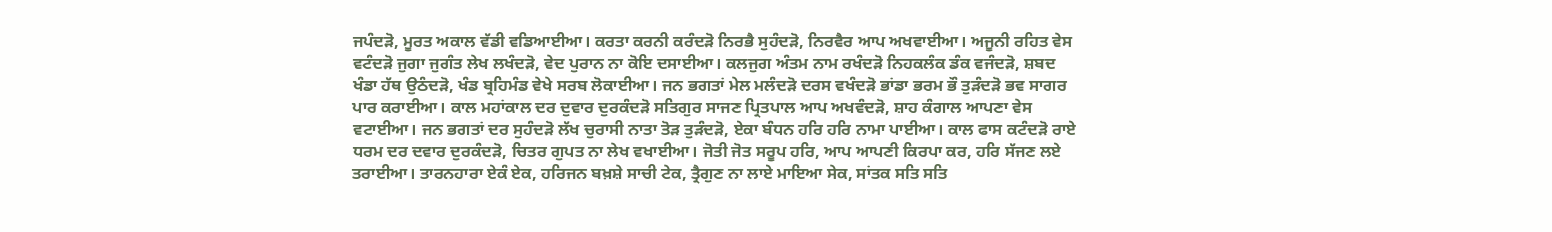ਜਪੰਦੜੋ, ਮੂਰਤ ਅਕਾਲ ਵੱਡੀ ਵਡਿਆਈਆ। ਕਰਤਾ ਕਰਨੀ ਕਰੰਦੜੋ ਨਿਰਭੈ ਸੁਹੰਦੜੋ, ਨਿਰਵੈਰ ਆਪ ਅਖਵਾਈਆ। ਅਜੂਨੀ ਰਹਿਤ ਵੇਸ ਵਟੰਦੜੋ ਜੁਗਾ ਜੁਗੰਤ ਲੇਖ ਲਖੰਦੜੋ, ਵੇਦ ਪੁਰਾਨ ਨਾ ਕੋਇ ਦਸਾਈਆ। ਕਲਜੁਗ ਅੰਤਮ ਨਾਮ ਰਖੰਦੜੋ ਨਿਹਕਲੰਕ ਡੰਕ ਵਜੰਦੜੋ, ਸ਼ਬਦ ਖੰਡਾ ਹੱਥ ਉਠੰਦੜੋ, ਖੰਡ ਬ੍ਰਹਿਮੰਡ ਵੇਖੇ ਸਰਬ ਲੋਕਾਈਆ। ਜਨ ਭਗਤਾਂ ਮੇਲ ਮਲੰਦੜੋ ਦਰਸ ਵਖੰਦੜੋ ਭਾਂਡਾ ਭਰਮ ਭੌ ਤੁੜੰਦੜੋ ਭਵ ਸਾਗਰ ਪਾਰ ਕਰਾਈਆ। ਕਾਲ ਮਹਾਂਕਾਲ ਦਰ ਦੁਵਾਰ ਦੁਰਕੰਦੜੋ ਸਤਿਗੁਰ ਸਾਜਣ ਪ੍ਰਿਤਪਾਲ ਆਪ ਅਖਵੰਦੜੋ, ਸ਼ਾਹ ਕੰਗਾਲ ਆਪਣਾ ਵੇਸ ਵਟਾਈਆ। ਜਨ ਭਗਤਾਂ ਦਰ ਸੁਹੰਦੜੋ ਲੱਖ ਚੁਰਾਸੀ ਨਾਤਾ ਤੋੜ ਤੁੜੰਦੜੋ, ਏਕਾ ਬੰਧਨ ਹਰਿ ਹਰਿ ਨਾਮਾ ਪਾਈਆ। ਕਾਲ ਫਾਸ ਕਟੰਦੜੋ ਰਾਏ ਧਰਮ ਦਰ ਦਵਾਰ ਦੁਰਕੰਦੜੋ, ਚਿਤਰ ਗੁਪਤ ਨਾ ਲੇਖ ਵਖਾਈਆ। ਜੋਤੀ ਜੋਤ ਸਰੂਪ ਹਰਿ, ਆਪ ਆਪਣੀ ਕਿਰਪਾ ਕਰ, ਹਰਿ ਸੱਜਣ ਲਏ ਤਰਾਈਆ। ਤਾਰਨਹਾਰਾ ਏਕੰ ਏਕ, ਹਰਿਜਨ ਬਖ਼ਸ਼ੇ ਸਾਚੀ ਟੇਕ, ਤ੍ਰੈਗੁਣ ਨਾ ਲਾਏ ਮਾਇਆ ਸੇਕ, ਸਾਂਤਕ ਸਤਿ ਸਤਿ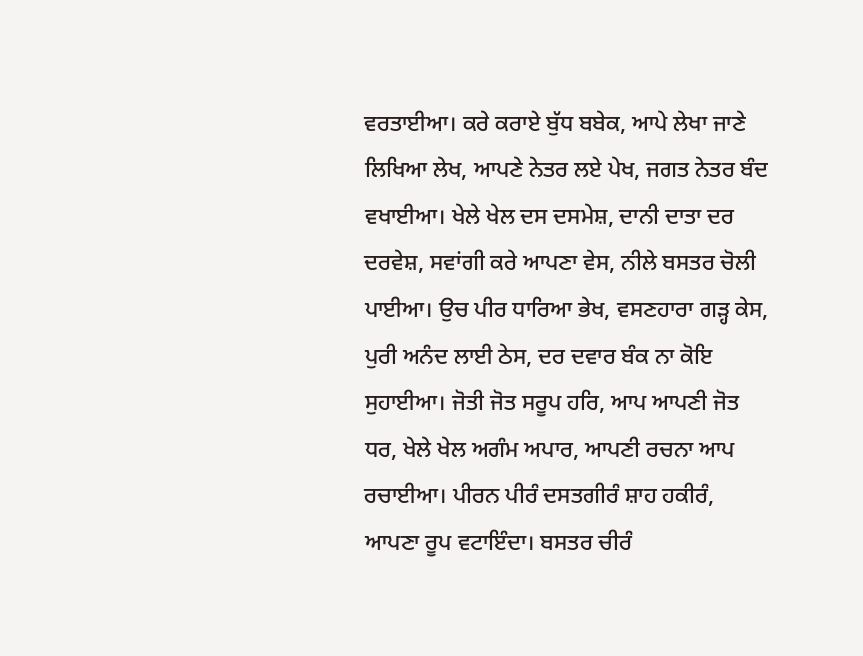ਵਰਤਾਈਆ। ਕਰੇ ਕਰਾਏ ਬੁੱਧ ਬਬੇਕ, ਆਪੇ ਲੇਖਾ ਜਾਣੇ ਲਿਖਿਆ ਲੇਖ, ਆਪਣੇ ਨੇਤਰ ਲਏ ਪੇਖ, ਜਗਤ ਨੇਤਰ ਬੰਦ ਵਖਾਈਆ। ਖੇਲੇ ਖੇਲ ਦਸ ਦਸਮੇਸ਼, ਦਾਨੀ ਦਾਤਾ ਦਰ ਦਰਵੇਸ਼, ਸਵਾਂਗੀ ਕਰੇ ਆਪਣਾ ਵੇਸ, ਨੀਲੇ ਬਸਤਰ ਚੋਲੀ ਪਾਈਆ। ਉਚ ਪੀਰ ਧਾਰਿਆ ਭੇਖ, ਵਸਣਹਾਰਾ ਗੜ੍ਹ ਕੇਸ, ਪੁਰੀ ਅਨੰਦ ਲਾਈ ਠੇਸ, ਦਰ ਦਵਾਰ ਬੰਕ ਨਾ ਕੋਇ ਸੁਹਾਈਆ। ਜੋਤੀ ਜੋਤ ਸਰੂਪ ਹਰਿ, ਆਪ ਆਪਣੀ ਜੋਤ ਧਰ, ਖੇਲੇ ਖੇਲ ਅਗੰਮ ਅਪਾਰ, ਆਪਣੀ ਰਚਨਾ ਆਪ ਰਚਾਈਆ। ਪੀਰਨ ਪੀਰੰ ਦਸਤਗੀਰੰ ਸ਼ਾਹ ਹਕੀਰੰ, ਆਪਣਾ ਰੂਪ ਵਟਾਇੰਦਾ। ਬਸਤਰ ਚੀਰੰ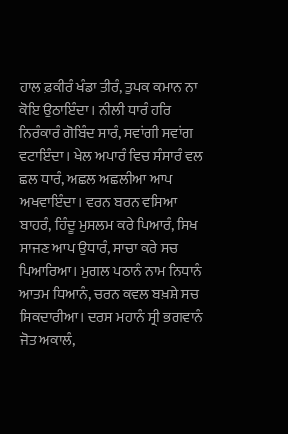ਹਾਲ ਫ਼ਕੀਰੰ ਖੰਡਾ ਤੀਰੰ, ਤੁਪਕ ਕਮਾਨ ਨਾ ਕੋਇ ਉਠਾਇੰਦਾ। ਨੀਲੀ ਧਾਰੰ ਹਰਿ ਨਿਰੰਕਾਰੰ ਗੋਬਿੰਦ ਸਾਰੰ, ਸਵਾਂਗੀ ਸਵਾਂਗ ਵਟਾਇੰਦਾ। ਖੇਲ ਅਪਾਰੰ ਵਿਚ ਸੰਸਾਰੰ ਵਲ ਛਲ ਧਾਰੰ, ਅਛਲ ਅਛਲੀਆ ਆਪ ਅਖਵਾਇੰਦਾ। ਵਰਨ ਬਰਨ ਵਸਿਆ ਬਾਹਰੰ, ਹਿੰਦੂ ਮੁਸਲਮ ਕਰੇ ਪਿਆਰੰ, ਸਿਖ ਸਾਜਣ ਆਪ ਉਧਾਰੰ, ਸਾਚਾ ਕਰੇ ਸਚ ਪਿਆਰਿਆ। ਮੁਗਲ ਪਠਾਨੰ ਨਾਮ ਨਿਧਾਨੰ ਆਤਮ ਧਿਆਨੰ, ਚਰਨ ਕਵਲ ਬਖ਼ਸ਼ੇ ਸਚ ਸਿਕਦਾਰੀਆ। ਦਰਸ ਮਹਾਨੰ ਸ੍ਰੀ ਭਗਵਾਨੰ ਜੋਤ ਅਕਾਲੰ,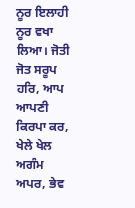ਨੂਰ ਇਲਾਹੀ ਨੂਰ ਵਖਾ ਲਿਆ। ਜੋਤੀ ਜੋਤ ਸਰੂਪ ਹਰਿ, ਆਪ ਆਪਣੀ ਕਿਰਪਾ ਕਰ, ਖੇਲੇ ਖੇਲ ਅਗੰਮ ਅਪਰ, ਭੇਵ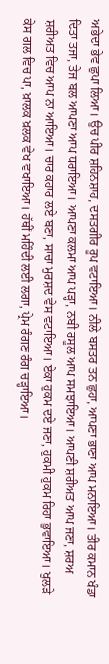ਅਭੇਦਾ ਭੇਵ ਛੁਪਾ ਲਿਆ। ਉਚ ਪੀਰ ਸ਼ਹਿਨਸ਼ਾਹ, ਦਸਤਗੀਰ ਰੂਪ ਵਟਾਇਆ। ਨੀਲੇ ਬਸਤਰ ਤਨ ਛੁਹਾ, ਆਪਣਾ ਭਾਣਾ ਆਪ ਮਨਾਇਆ। ਤੀਰ ਕਮਾਨ ਖੰਡਾ ਦਿਤਾ ਤਜਾ, ਤੇਜ ਬਲ ਆਪਣਾ ਆਪ ਧਰਾਇਆ। ਆਪਣਾ ਕਲਮਾ ਆਪ ਪੜ੍ਹਾ, ਨਬੀ ਰਸੂਲ ਆਪ ਸਮਝਾਇਆ। ਆਪਣੀ ਸ਼ਰੀਅਤ ਆਪ ਜਣਾ, ਸ਼ਰਅ ਸ਼ਰੀਅਤ ਵਿਚ ਆਪ ਨਾ ਆਇਆ। ਚਾਰ ਕਹਾਰ ਲਏ ਬਣਾ, ਸਾਚਾ ਮੁਰਸ਼ਦ ਵੇਸ ਵਟਾਇਆ। ਏਕਾ ਹੁਕਮ ਦਏ ਜਣਾ, ਹੁਕਮੀ ਹੁਕਮ ਰਿਹਾ ਭੁਵਾਇਆ। ਖੁਲੜੇ ਕੇਸ ਗਲ ਵਿਚ ਪਾ, ਖ਼ਾਲਕ ਖ਼ਲਕ ਵੇਖ ਵਖਾਇਆ। ਹੱਥੀਂ ਮਹਿੰਦੀ ਲਈ ਲਗਾ, ਪ੍ਰੇਮ ਰੰਗਣ ਰੰਗ ਚੜ੍ਹਾਇਆ।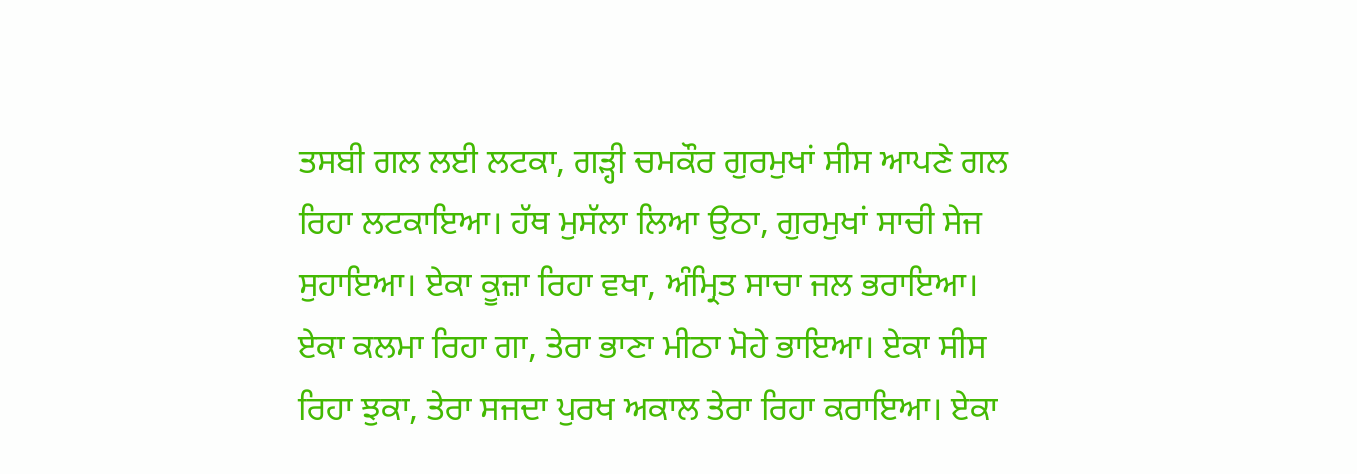ਤਸਬੀ ਗਲ ਲਈ ਲਟਕਾ, ਗੜ੍ਹੀ ਚਮਕੌਰ ਗੁਰਮੁਖਾਂ ਸੀਸ ਆਪਣੇ ਗਲ ਰਿਹਾ ਲਟਕਾਇਆ। ਹੱਥ ਮੁਸੱਲਾ ਲਿਆ ਉਠਾ, ਗੁਰਮੁਖਾਂ ਸਾਚੀ ਸੇਜ ਸੁਹਾਇਆ। ਏਕਾ ਕੂਜ਼ਾ ਰਿਹਾ ਵਖਾ, ਅੰਮ੍ਰਿਤ ਸਾਚਾ ਜਲ ਭਰਾਇਆ। ਏਕਾ ਕਲਮਾ ਰਿਹਾ ਗਾ, ਤੇਰਾ ਭਾਣਾ ਮੀਠਾ ਮੋਹੇ ਭਾਇਆ। ਏਕਾ ਸੀਸ ਰਿਹਾ ਝੁਕਾ, ਤੇਰਾ ਸਜਦਾ ਪੁਰਖ ਅਕਾਲ ਤੇਰਾ ਰਿਹਾ ਕਰਾਇਆ। ਏਕਾ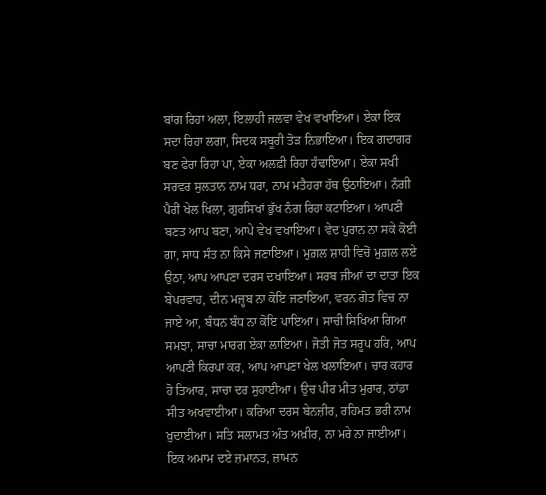ਬਾਂਗ ਰਿਹਾ ਅਲਾ, ਇਲਾਹੀ ਜਲਵਾ ਵੇਖ ਵਖਾਇਆ। ਏਕਾ ਇਕ ਸਦਾ ਰਿਹਾ ਲਗਾ, ਸਿਦਕ ਸਬੂਰੀ ਤੋੜ ਨਿਭਾਇਆ। ਇਕ ਗਦਾਗਰ ਬਣ ਫੇਰਾ ਰਿਹਾ ਪਾ, ਏਕਾ ਅਲਫ਼ੀ ਰਿਹਾ ਹੰਢਾਇਆ। ਏਕਾ ਸਖੀ ਸਰਵਰ ਸੁਲਤਾਨ ਨਾਮ ਧਰਾ, ਨਾਮ ਮਤੈਹਰਾ ਹੱਥ ਉਠਾਇਆ। ਨੰਗੀ ਪੈਰੀਂ ਖੇਲ ਖਿਲਾ, ਗੁਰਸਿਖਾਂ ਭੁੱਖ ਨੰਗ ਰਿਹਾ ਕਟਾਇਆ। ਆਪਣੀ ਬਣਤ ਆਪ ਬਣਾ, ਆਪੇ ਵੇਖ ਵਖਾਇਆ। ਵੇਦ ਪੁਰਾਨ ਨਾ ਸਕੇ ਕੋਈ ਗਾ, ਸਾਧ ਸੰਤ ਨਾ ਕਿਸੇ ਜਣਾਇਆ। ਮੁਗ਼ਲ ਸ਼ਾਹੀ ਵਿਚੋਂ ਮੁਗ਼ਲ ਲਏ ਉਠਾ, ਆਪ ਆਪਣਾ ਦਰਸ ਦਖਾਇਆ। ਸਰਬ ਜੀਆਂ ਦਾ ਦਾਤਾ ਇਕ ਬੇਪਰਵਾਹ, ਦੀਨ ਮਜ਼੍ਹਬ ਨਾ ਕੋਇ ਜਣਾਇਆ, ਵਰਨ ਗੋਤ ਵਿਚ ਨਾ ਜਾਏ ਆ, ਬੰਧਨ ਬੰਧ ਨਾ ਕੋਇ ਪਾਇਆ। ਸਾਚੀ ਸਿਖਿਆ ਗਿਆ ਸਮਝਾ, ਸਾਚਾ ਮਾਰਗ ਏਕਾ ਲਾਇਆ। ਜੋਤੀ ਜੋਤ ਸਰੂਪ ਹਰਿ, ਆਪ ਆਪਣੀ ਕਿਰਪਾ ਕਰ, ਆਪ ਆਪਣਾ ਖੇਲ ਖਲਾਇਆ। ਚਾਰ ਕਹਾਰ ਹੋ ਤਿਆਰ, ਸਾਚਾ ਦਰ ਸੁਹਾਈਆ। ਉਚ ਪੀਰ ਮੀਤ ਮੁਰਾਰ, ਠਾਂਡਾ ਸੀਤ ਅਖਵਾਈਆ। ਕਰਿਆ ਦਰਸ ਬੇਨਜ਼ੀਰ, ਰਹਿਮਤ ਭਰੀ ਨਾਮ ਖ਼ੁਦਾਈਆ। ਸਤਿ ਸਲਾਮਤ ਅੰਤ ਅਖ਼ੀਰ, ਨਾ ਮਰੇ ਨਾ ਜਾਈਆ। ਇਕ ਅਮਾਮ ਦਏ ਜ਼ਮਾਨਤ, ਜ਼ਾਮਨ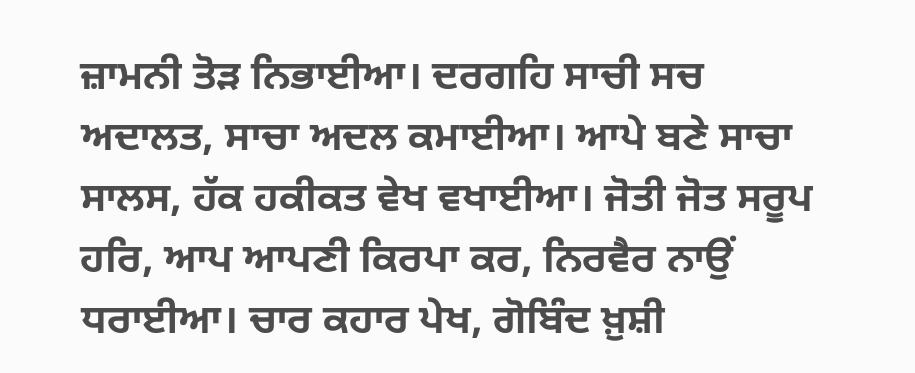ਜ਼ਾਮਨੀ ਤੋੜ ਨਿਭਾਈਆ। ਦਰਗਹਿ ਸਾਚੀ ਸਚ ਅਦਾਲਤ, ਸਾਚਾ ਅਦਲ ਕਮਾਈਆ। ਆਪੇ ਬਣੇ ਸਾਚਾ ਸਾਲਸ, ਹੱਕ ਹਕੀਕਤ ਵੇਖ ਵਖਾਈਆ। ਜੋਤੀ ਜੋਤ ਸਰੂਪ ਹਰਿ, ਆਪ ਆਪਣੀ ਕਿਰਪਾ ਕਰ, ਨਿਰਵੈਰ ਨਾਉਂ ਧਰਾਈਆ। ਚਾਰ ਕਹਾਰ ਪੇਖ, ਗੋਬਿੰਦ ਖ਼ੁਸ਼ੀ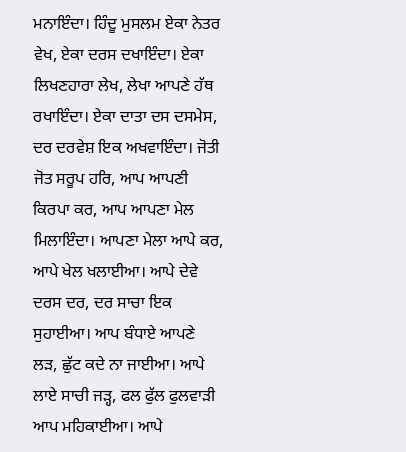ਮਨਾਇੰਦਾ। ਹਿੰਦੂ ਮੁਸਲਮ ਏਕਾ ਨੇਤਰ ਵੇਖ, ਏਕਾ ਦਰਸ ਦਖਾਇੰਦਾ। ਏਕਾ ਲਿਖਣਹਾਰਾ ਲੇਖ, ਲੇਖਾ ਆਪਣੇ ਹੱਥ ਰਖਾਇੰਦਾ। ਏਕਾ ਦਾਤਾ ਦਸ ਦਸਮੇਸ, ਦਰ ਦਰਵੇਸ਼ ਇਕ ਅਖਵਾਇੰਦਾ। ਜੋਤੀ ਜੋਤ ਸਰੂਪ ਹਰਿ, ਆਪ ਆਪਣੀ ਕਿਰਪਾ ਕਰ, ਆਪ ਆਪਣਾ ਮੇਲ ਮਿਲਾਇੰਦਾ। ਆਪਣਾ ਮੇਲਾ ਆਪੇ ਕਰ, ਆਪੇ ਖੇਲ ਖਲਾਈਆ। ਆਪੇ ਦੇਵੇ ਦਰਸ ਦਰ, ਦਰ ਸਾਚਾ ਇਕ ਸੁਹਾਈਆ। ਆਪ ਬੰਧਾਏ ਆਪਣੇ ਲੜ, ਛੁੱਟ ਕਦੇ ਨਾ ਜਾਈਆ। ਆਪੇ ਲਾਏ ਸਾਚੀ ਜੜ੍ਹ, ਫਲ ਫੁੱਲ ਫੁਲਵਾੜੀ ਆਪ ਮਹਿਕਾਈਆ। ਆਪੇ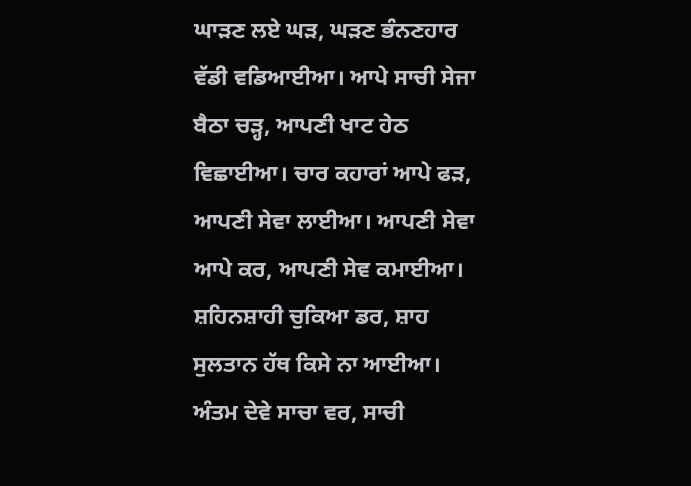ਘਾੜਣ ਲਏ ਘੜ, ਘੜਣ ਭੰਨਣਹਾਰ ਵੱਡੀ ਵਡਿਆਈਆ। ਆਪੇ ਸਾਚੀ ਸੇਜਾ ਬੈਠਾ ਚੜ੍ਹ, ਆਪਣੀ ਖਾਟ ਹੇਠ ਵਿਛਾਈਆ। ਚਾਰ ਕਹਾਰਾਂ ਆਪੇ ਫੜ, ਆਪਣੀ ਸੇਵਾ ਲਾਈਆ। ਆਪਣੀ ਸੇਵਾ ਆਪੇ ਕਰ, ਆਪਣੀ ਸੇਵ ਕਮਾਈਆ। ਸ਼ਹਿਨਸ਼ਾਹੀ ਚੁਕਿਆ ਡਰ, ਸ਼ਾਹ ਸੁਲਤਾਨ ਹੱਥ ਕਿਸੇ ਨਾ ਆਈਆ। ਅੰਤਮ ਦੇਵੇ ਸਾਚਾ ਵਰ, ਸਾਚੀ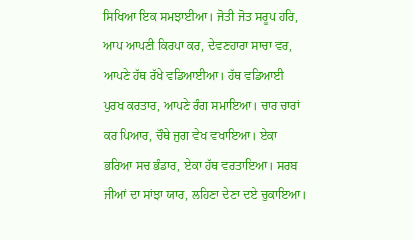ਸਿਖਿਆ ਇਕ ਸਮਝਾਈਆ। ਜੋਤੀ ਜੋਤ ਸਰੂਪ ਹਰਿ, ਆਪ ਆਪਣੀ ਕਿਰਪਾ ਕਰ, ਦੇਵਣਹਾਰਾ ਸਾਚਾ ਵਰ, ਆਪਣੇ ਹੱਥ ਰੱਖੇ ਵਡਿਆਈਆ। ਹੱਥ ਵਡਿਆਈ ਪੁਰਖ ਕਰਤਾਰ, ਆਪਣੇ ਰੰਗ ਸਮਾਇਆ। ਚਾਰ ਚਾਰਾਂ ਕਰ ਪਿਆਰ, ਚੌਥੇ ਜੁਗ ਵੇਖ ਵਖਾਇਆ। ਏਕਾ ਭਰਿਆ ਸਚ ਭੰਡਾਰ, ਏਕਾ ਹੱਥ ਵਰਤਾਇਆ। ਸਰਬ ਜੀਆਂ ਦਾ ਸਾਂਝਾ ਯਾਰ, ਲਹਿਣਾ ਦੇਣਾ ਦਏ ਚੁਕਾਇਆ।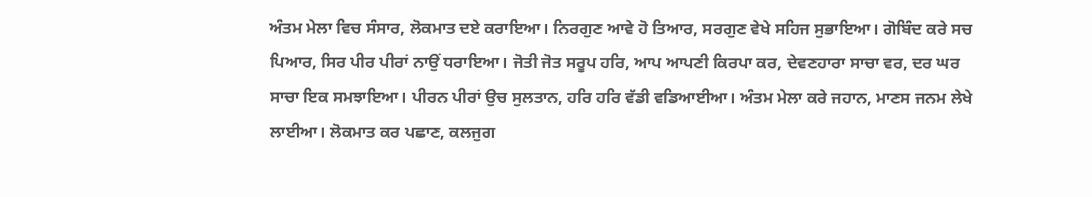ਅੰਤਮ ਮੇਲਾ ਵਿਚ ਸੰਸਾਰ, ਲੋਕਮਾਤ ਦਏ ਕਰਾਇਆ। ਨਿਰਗੁਣ ਆਵੇ ਹੋ ਤਿਆਰ, ਸਰਗੁਣ ਵੇਖੇ ਸਹਿਜ ਸੁਭਾਇਆ। ਗੋਬਿੰਦ ਕਰੇ ਸਚ ਪਿਆਰ, ਸਿਰ ਪੀਰ ਪੀਰਾਂ ਨਾਉਂ ਧਰਾਇਆ। ਜੋਤੀ ਜੋਤ ਸਰੂਪ ਹਰਿ, ਆਪ ਆਪਣੀ ਕਿਰਪਾ ਕਰ, ਦੇਵਣਹਾਰਾ ਸਾਚਾ ਵਰ, ਦਰ ਘਰ ਸਾਚਾ ਇਕ ਸਮਝਾਇਆ। ਪੀਰਨ ਪੀਰਾਂ ਉਚ ਸੁਲਤਾਨ, ਹਰਿ ਹਰਿ ਵੱਡੀ ਵਡਿਆਈਆ। ਅੰਤਮ ਮੇਲਾ ਕਰੇ ਜਹਾਨ, ਮਾਣਸ ਜਨਮ ਲੇਖੇ ਲਾਈਆ। ਲੋਕਮਾਤ ਕਰ ਪਛਾਣ, ਕਲਜੁਗ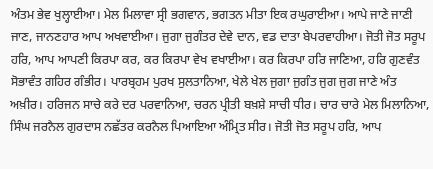ਅੰਤਮ ਭੇਵ ਖੁਲ੍ਹਾਈਆ। ਮੇਲ ਮਿਲਾਵਾ ਸ੍ਰੀ ਭਗਵਾਨ, ਭਗਤਨ ਮੀਤਾ ਇਕ ਰਘੁਰਾਈਆ। ਆਪੇ ਜਾਣੇ ਜਾਣੀ ਜਾਣ, ਜਾਨਣਹਾਰ ਆਪ ਅਖਵਾਈਆ। ਜੁਗਾ ਜੁਗੰਤਰ ਦੇਵੇ ਦਾਨ, ਵਡ ਦਾਤਾ ਬੇਪਰਵਾਹੀਆ। ਜੋਤੀ ਜੋਤ ਸਰੂਪ ਹਰਿ, ਆਪ ਆਪਣੀ ਕਿਰਪਾ ਕਰ, ਕਰ ਕਿਰਪਾ ਵੇਖ ਵਖਾਈਆ। ਕਰ ਕਿਰਪਾ ਹਰਿ ਜਾਣਿਆ, ਹਰਿ ਗੁਣਵੰਤ ਸੋਭਾਵੰਤ ਗਹਿਰ ਗੰਭੀਰ। ਪਾਰਬ੍ਰਹਮ ਪੁਰਖ ਸੁਲਤਾਨਿਆ, ਖੇਲੇ ਖੇਲ ਜੁਗਾ ਜੁਗੰਤ ਜੁਗ ਜੁਗ ਜਾਣੇ ਅੰਤ ਅਖ਼ੀਰ। ਹਰਿਜਨ ਸਾਚੇ ਕਰੇ ਦਰ ਪਰਵਾਨਿਆ, ਚਰਨ ਪ੍ਰੀਤੀ ਬਖ਼ਸ਼ੇ ਸਾਚੀ ਧੀਰ। ਚਾਰ ਚਾਰੇ ਮੇਲ ਮਿਲਾਨਿਆ, ਸਿੰਘ ਜਰਨੈਲ ਗੁਰਦਾਸ ਨਛੱਤਰ ਕਰਨੈਲ ਪਿਆਇਆ ਅੰਮ੍ਰਿਤ ਸੀਰ। ਜੋਤੀ ਜੋਤ ਸਰੂਪ ਹਰਿ, ਆਪ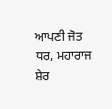ਆਪਣੀ ਜੋਤ ਧਰ, ਮਹਾਰਾਜ ਸ਼ੇਰ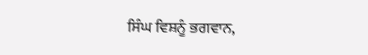ਸਿੰਘ ਵਿਸ਼ਨੂੰ ਭਗਵਾਨ,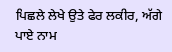ਪਿਛਲੇ ਲੇਖੇ ਉਤੇ ਫੇਰ ਲਕੀਰ, ਅੱਗੇ ਪਾਏ ਨਾਮ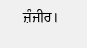ਜ਼ੰਜੀਰ।